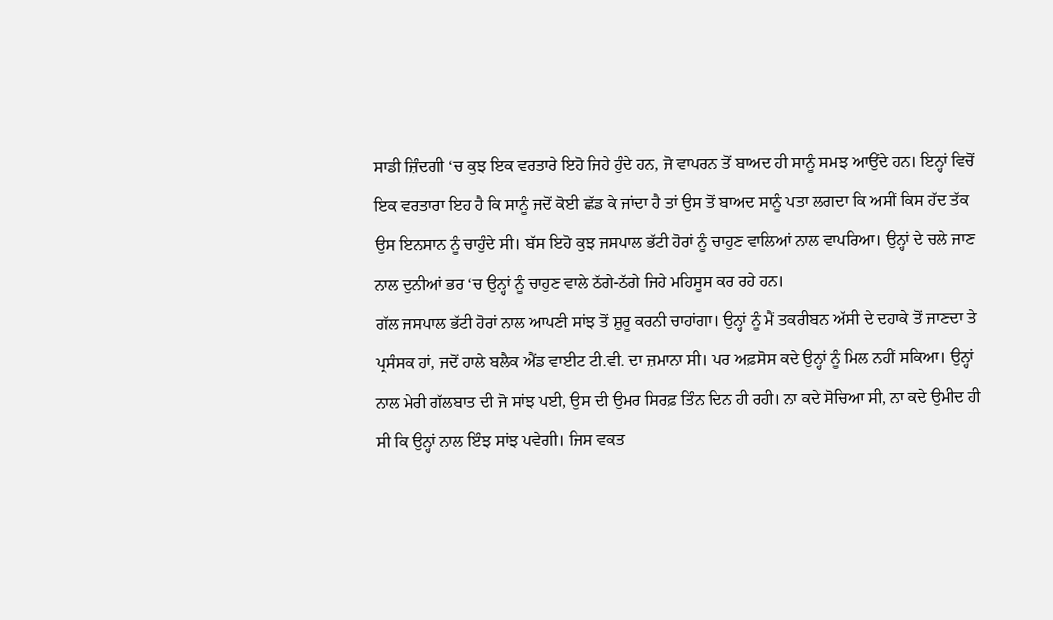ਸਾਡੀ ਜ਼ਿੰਦਗੀ ‘ਚ ਕੁਝ ਇਕ ਵਰਤਾਰੇ ਇਹੋ ਜਿਹੇ ਹੁੰਦੇ ਹਨ, ਜੋ ਵਾਪਰਨ ਤੋਂ ਬਾਅਦ ਹੀ ਸਾਨੂੰ ਸਮਝ ਆਉਂਦੇ ਹਨ। ਇਨ੍ਹਾਂ ਵਿਚੋਂ ਇਕ ਵਰਤਾਰਾ ਇਹ ਹੈ ਕਿ ਸਾਨੂੰ ਜਦੋਂ ਕੋਈ ਛੱਡ ਕੇ ਜਾਂਦਾ ਹੈ ਤਾਂ ਉਸ ਤੋਂ ਬਾਅਦ ਸਾਨੂੰ ਪਤਾ ਲਗਦਾ ਕਿ ਅਸੀਂ ਕਿਸ ਹੱਦ ਤੱਕ ਉਸ ਇਨਸਾਨ ਨੂੰ ਚਾਹੁੰਦੇ ਸੀ। ਬੱਸ ਇਹੋ ਕੁਝ ਜਸਪਾਲ ਭੱਟੀ ਹੋਰਾਂ ਨੂੰ ਚਾਹੁਣ ਵਾਲਿਆਂ ਨਾਲ ਵਾਪਰਿਆ। ਉਨ੍ਹਾਂ ਦੇ ਚਲੇ ਜਾਣ ਨਾਲ ਦੁਨੀਆਂ ਭਰ ‘ਚ ਉਨ੍ਹਾਂ ਨੂੰ ਚਾਹੁਣ ਵਾਲੇ ਠੱਗੇ-ਠੱਗੇ ਜਿਹੇ ਮਹਿਸੂਸ ਕਰ ਰਹੇ ਹਨ।
ਗੱਲ ਜਸਪਾਲ ਭੱਟੀ ਹੋਰਾਂ ਨਾਲ ਆਪਣੀ ਸਾਂਝ ਤੋਂ ਸ਼ੁਰੂ ਕਰਨੀ ਚਾਹਾਂਗਾ। ਉਨ੍ਹਾਂ ਨੂੰ ਮੈਂ ਤਕਰੀਬਨ ਅੱਸੀ ਦੇ ਦਹਾਕੇ ਤੋਂ ਜਾਣਦਾ ਤੇ ਪ੍ਰਸੰਸਕ ਹਾਂ, ਜਦੋਂ ਹਾਲੇ ਬਲੈਕ ਐਂਡ ਵਾਈਟ ਟੀ.ਵੀ. ਦਾ ਜ਼ਮਾਨਾ ਸੀ। ਪਰ ਅਫ਼ਸੋਸ ਕਦੇ ਉਨ੍ਹਾਂ ਨੂੰ ਮਿਲ ਨਹੀਂ ਸਕਿਆ। ਉਨ੍ਹਾਂ ਨਾਲ ਮੇਰੀ ਗੱਲਬਾਤ ਦੀ ਜੋ ਸਾਂਝ ਪਈ, ਉਸ ਦੀ ਉਮਰ ਸਿਰਫ਼ ਤਿੰਨ ਦਿਨ ਹੀ ਰਹੀ। ਨਾ ਕਦੇ ਸੋਚਿਆ ਸੀ, ਨਾ ਕਦੇ ਉਮੀਦ ਹੀ ਸੀ ਕਿ ਉਨ੍ਹਾਂ ਨਾਲ ਇੰਝ ਸਾਂਝ ਪਵੇਗੀ। ਜਿਸ ਵਕਤ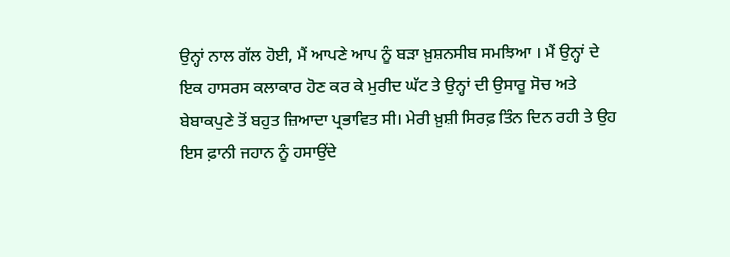ਉਨ੍ਹਾਂ ਨਾਲ ਗੱਲ ਹੋਈ, ਮੈਂ ਆਪਣੇ ਆਪ ਨੂੰ ਬੜਾ ਖ਼ੁਸ਼ਨਸੀਬ ਸਮਝਿਆ । ਮੈਂ ਉਨ੍ਹਾਂ ਦੇ ਇਕ ਹਾਸਰਸ ਕਲਾਕਾਰ ਹੋਣ ਕਰ ਕੇ ਮੁਰੀਦ ਘੱਟ ਤੇ ਉਨ੍ਹਾਂ ਦੀ ਉਸਾਰੂ ਸੋਚ ਅਤੇ ਬੇਬਾਕਪੁਣੇ ਤੋਂ ਬਹੁਤ ਜ਼ਿਆਦਾ ਪ੍ਰਭਾਵਿਤ ਸੀ। ਮੇਰੀ ਖ਼ੁਸ਼ੀ ਸਿਰਫ਼ ਤਿੰਨ ਦਿਨ ਰਹੀ ਤੇ ਉਹ ਇਸ ਫ਼ਾਨੀ ਜਹਾਨ ਨੂੰ ਹਸਾਉਂਦੇ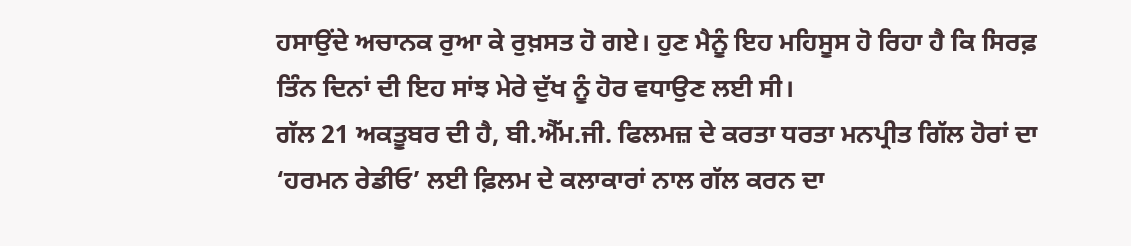ਹਸਾਉਂਦੇ ਅਚਾਨਕ ਰੁਆ ਕੇ ਰੁਖ਼ਸਤ ਹੋ ਗਏ। ਹੁਣ ਮੈਨੂੰ ਇਹ ਮਹਿਸੂਸ ਹੋ ਰਿਹਾ ਹੈ ਕਿ ਸਿਰਫ਼ ਤਿੰਨ ਦਿਨਾਂ ਦੀ ਇਹ ਸਾਂਝ ਮੇਰੇ ਦੁੱਖ ਨੂੰ ਹੋਰ ਵਧਾਉਣ ਲਈ ਸੀ।
ਗੱਲ 21 ਅਕਤੂਬਰ ਦੀ ਹੈ, ਬੀ.ਐੱਮ.ਜੀ. ਫਿਲਮਜ਼ ਦੇ ਕਰਤਾ ਧਰਤਾ ਮਨਪ੍ਰੀਤ ਗਿੱਲ ਹੋਰਾਂ ਦਾ ‘ਹਰਮਨ ਰੇਡੀਓ’ ਲਈ ਫ਼ਿਲਮ ਦੇ ਕਲਾਕਾਰਾਂ ਨਾਲ ਗੱਲ ਕਰਨ ਦਾ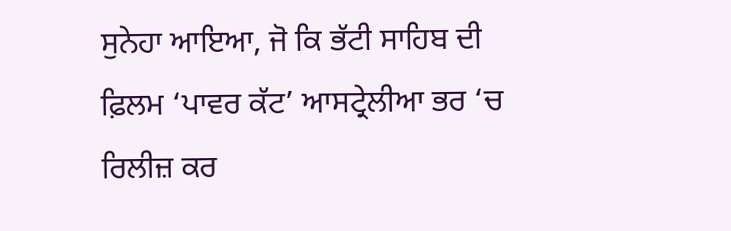ਸੁਨੇਹਾ ਆਇਆ, ਜੋ ਕਿ ਭੱਟੀ ਸਾਹਿਬ ਦੀ ਫ਼ਿਲਮ ‘ਪਾਵਰ ਕੱਟ’ ਆਸਟ੍ਰੇਲੀਆ ਭਰ ‘ਚ ਰਿਲੀਜ਼ ਕਰ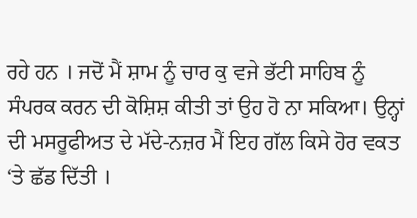ਰਹੇ ਹਨ । ਜਦੋਂ ਮੈਂ ਸ਼ਾਮ ਨੂੰ ਚਾਰ ਕੁ ਵਜੇ ਭੱਟੀ ਸਾਹਿਬ ਨੂੰ ਸੰਪਰਕ ਕਰਨ ਦੀ ਕੋਸ਼ਿਸ਼ ਕੀਤੀ ਤਾਂ ਉਹ ਹੋ ਨਾ ਸਕਿਆ। ਉਨ੍ਹਾਂ ਦੀ ਮਸਰੂਫੀਅਤ ਦੇ ਮੱਦੇ-ਨਜ਼ਰ ਮੈਂ ਇਹ ਗੱਲ ਕਿਸੇ ਹੋਰ ਵਕਤ ‘ਤੇ ਛੱਡ ਦਿੱਤੀ ।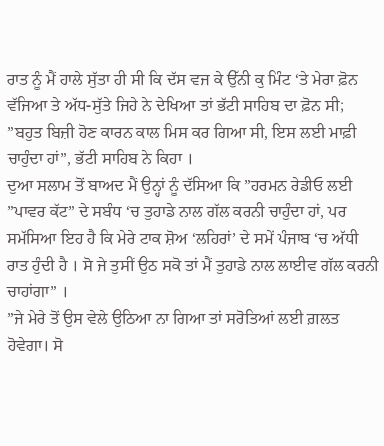ਰਾਤ ਨੂੰ ਮੈਂ ਹਾਲੇ ਸੁੱਤਾ ਹੀ ਸੀ ਕਿ ਦੱਸ ਵਜ ਕੇ ਉੱਨੀ ਕੁ ਮਿੰਟ ‘ਤੇ ਮੇਰਾ ਫ਼ੋਨ ਵੱਜਿਆ ਤੇ ਅੱਧ-ਸੁੱਤੇ ਜਿਹੇ ਨੇ ਦੇਖਿਆ ਤਾਂ ਭੱਟੀ ਸਾਹਿਬ ਦਾ ਫ਼ੋਨ ਸੀ;
”ਬਹੁਤ ਬਿਜ਼ੀ ਹੋਣ ਕਾਰਨ ਕਾਲ ਮਿਸ ਕਰ ਗਿਆ ਸੀ, ਇਸ ਲਈ ਮਾਫ਼ੀ ਚਾਹੁੰਦਾ ਹਾਂ”, ਭੱਟੀ ਸਾਹਿਬ ਨੇ ਕਿਹਾ ।
ਦੁਆ ਸਲਾਮ ਤੋਂ ਬਾਅਦ ਮੈਂ ਉਨ੍ਹਾਂ ਨੂੰ ਦੱਸਿਆ ਕਿ ”ਹਰਮਨ ਰੇਡੀਓ ਲਈ ”ਪਾਵਰ ਕੱਟ” ਦੇ ਸਬੰਧ ‘ਚ ਤੁਹਾਡੇ ਨਾਲ ਗੱਲ ਕਰਨੀ ਚਾਹੁੰਦਾ ਹਾਂ, ਪਰ ਸਮੱਸਿਆ ਇਹ ਹੈ ਕਿ ਮੇਰੇ ਟਾਕ ਸ਼ੋਅ ‘ਲਹਿਰਾਂ’ ਦੇ ਸਮੇਂ ਪੰਜਾਬ ‘ਚ ਅੱਧੀ ਰਾਤ ਹੁੰਦੀ ਹੈ । ਸੋ ਜੇ ਤੁਸੀਂ ਉਠ ਸਕੋ ਤਾਂ ਮੈਂ ਤੁਹਾਡੇ ਨਾਲ ਲਾਈਵ ਗੱਲ ਕਰਨੀ ਚਾਹਾਂਗਾ” ।
”ਜੇ ਮੇਰੇ ਤੋਂ ਉਸ ਵੇਲੇ ਉਠਿਆ ਨਾ ਗਿਆ ਤਾਂ ਸਰੋਤਿਆਂ ਲਈ ਗ਼ਲਤ ਹੋਵੇਗਾ। ਸੋ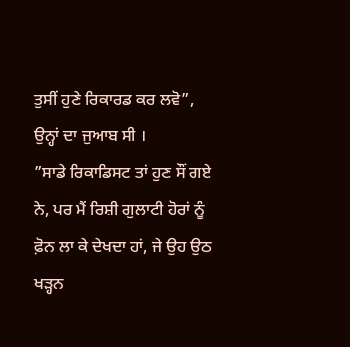ਤੁਸੀਂ ਹੁਣੇ ਰਿਕਾਰਡ ਕਰ ਲਵੋ”, ਉਨ੍ਹਾਂ ਦਾ ਜੁਆਬ ਸੀ ।
”ਸਾਡੇ ਰਿਕਾਡਿਸਟ ਤਾਂ ਹੁਣ ਸੌਂ ਗਏ ਨੇ, ਪਰ ਮੈਂ ਰਿਸ਼ੀ ਗੁਲਾਟੀ ਹੋਰਾਂ ਨੂੰ ਫ਼ੋਨ ਲਾ ਕੇ ਦੇਖਦਾ ਹਾਂ, ਜੇ ਉਹ ਉਠ ਖੜ੍ਹਨ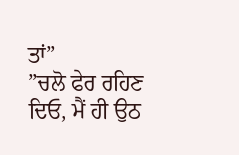ਤਾਂ”
”ਚਲੋ ਫੇਰ ਰਹਿਣ ਦਿਓ, ਮੈਂ ਹੀ ਉਠ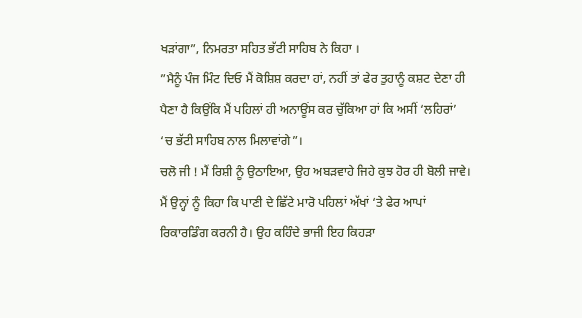ਖੜਾਂਗਾ”, ਨਿਮਰਤਾ ਸਹਿਤ ਭੱਟੀ ਸਾਹਿਬ ਨੇ ਕਿਹਾ ।
”ਮੈਨੂੰ ਪੰਜ ਮਿੰਟ ਦਿਓ ਮੈਂ ਕੋਸ਼ਿਸ਼ ਕਰਦਾ ਹਾਂ, ਨਹੀਂ ਤਾਂ ਫੇਰ ਤੁਹਾਨੂੰ ਕਸ਼ਟ ਦੇਣਾ ਹੀ ਪੈਣਾ ਹੈ ਕਿਉਂਕਿ ਮੈਂ ਪਹਿਲਾਂ ਹੀ ਅਨਾਊਂਸ ਕਰ ਚੁੱਕਿਆ ਹਾਂ ਕਿ ਅਸੀਂ ‘ਲਹਿਰਾਂ’ ‘ਚ ਭੱਟੀ ਸਾਹਿਬ ਨਾਲ ਮਿਲਾਵਾਂਗੇ”।
ਚਲੋ ਜੀ ! ਮੈਂ ਰਿਸ਼ੀ ਨੂੰ ਉਠਾਇਆ, ਉਹ ਅਬੜਵਾਹੇ ਜਿਹੇ ਕੁਝ ਹੋਰ ਹੀ ਬੋਲੀ ਜਾਵੇ। ਮੈਂ ਉਨ੍ਹਾਂ ਨੂੰ ਕਿਹਾ ਕਿ ਪਾਣੀ ਦੇ ਛਿੱਟੇ ਮਾਰੋ ਪਹਿਲਾਂ ਅੱਖਾਂ ‘ਤੇ ਫੇਰ ਆਪਾਂ ਰਿਕਾਰਡਿੰਗ ਕਰਨੀ ਹੈ। ਉਹ ਕਹਿੰਦੇ ਭਾਜੀ ਇਹ ਕਿਹੜਾ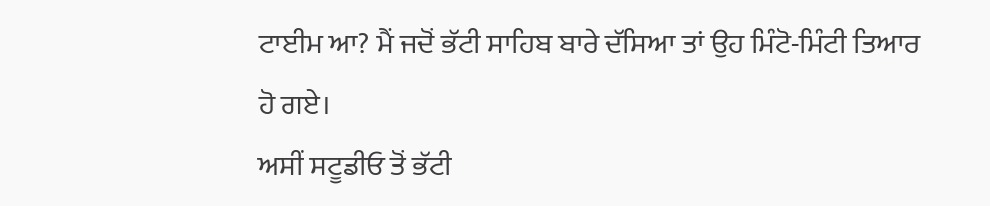ਟਾਈਮ ਆ? ਮੈਂ ਜਦੋਂ ਭੱਟੀ ਸਾਹਿਬ ਬਾਰੇ ਦੱਸਿਆ ਤਾਂ ਉਹ ਮਿੰਟੋ-ਮਿੰਟੀ ਤਿਆਰ ਹੋ ਗਏ।
ਅਸੀਂ ਸਟੂਡੀਓ ਤੋਂ ਭੱਟੀ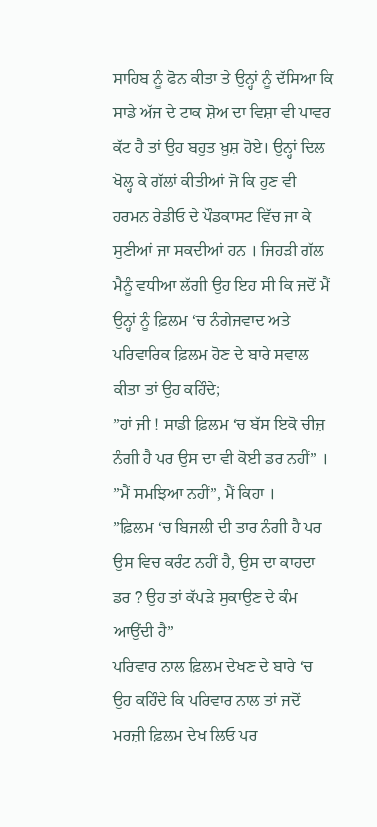ਸਾਹਿਬ ਨੂੰ ਫੋਨ ਕੀਤਾ ਤੇ ਉਨ੍ਹਾਂ ਨੂੰ ਦੱਸਿਆ ਕਿ ਸਾਡੇ ਅੱਜ ਦੇ ਟਾਕ ਸ਼ੋਅ ਦਾ ਵਿਸ਼ਾ ਵੀ ਪਾਵਰ ਕੱਟ ਹੈ ਤਾਂ ਉਹ ਬਹੁਤ ਖ਼ੁਸ਼ ਹੋਏ। ਉਨ੍ਹਾਂ ਦਿਲ ਖੋਲ੍ਹ ਕੇ ਗੱਲਾਂ ਕੀਤੀਆਂ ਜੋ ਕਿ ਹੁਣ ਵੀ ਹਰਮਨ ਰੇਡੀਓ ਦੇ ਪੌਡਕਾਸਟ ਵਿੱਚ ਜਾ ਕੇ ਸੁਣੀਆਂ ਜਾ ਸਕਦੀਆਂ ਹਨ । ਜਿਹੜੀ ਗੱਲ ਮੈਨੂੰ ਵਧੀਆ ਲੱਗੀ ਉਹ ਇਹ ਸੀ ਕਿ ਜਦੋਂ ਮੈਂ ਉਨ੍ਹਾਂ ਨੂੰ ਫ਼ਿਲਮ ‘ਚ ਨੰਗੇਜਵਾਦ ਅਤੇ ਪਰਿਵਾਰਿਕ ਫ਼ਿਲਮ ਹੋਣ ਦੇ ਬਾਰੇ ਸਵਾਲ ਕੀਤਾ ਤਾਂ ਉਹ ਕਹਿੰਦੇ;
”ਹਾਂ ਜੀ ! ਸਾਡੀ ਫ਼ਿਲਮ ‘ਚ ਬੱਸ ਇਕੋ ਚੀਜ਼ ਨੰਗੀ ਹੈ ਪਰ ਉਸ ਦਾ ਵੀ ਕੋਈ ਡਰ ਨਹੀਂ” ।
”ਮੈਂ ਸਮਝਿਆ ਨਹੀਂ”, ਮੈਂ ਕਿਹਾ ।
”ਫ਼ਿਲਮ ‘ਚ ਬਿਜਲੀ ਦੀ ਤਾਰ ਨੰਗੀ ਹੈ ਪਰ ਉਸ ਵਿਚ ਕਰੰਟ ਨਹੀਂ ਹੈ, ਉਸ ਦਾ ਕਾਹਦਾ ਡਰ ? ਉਹ ਤਾਂ ਕੱਪੜੇ ਸੁਕਾਉਣ ਦੇ ਕੰਮ ਆਉਂਦੀ ਹੈ”
ਪਰਿਵਾਰ ਨਾਲ ਫ਼ਿਲਮ ਦੇਖਣ ਦੇ ਬਾਰੇ ‘ਚ ਉਹ ਕਹਿੰਦੇ ਕਿ ਪਰਿਵਾਰ ਨਾਲ ਤਾਂ ਜਦੋਂ ਮਰਜ਼ੀ ਫ਼ਿਲਮ ਦੇਖ ਲਿਓ ਪਰ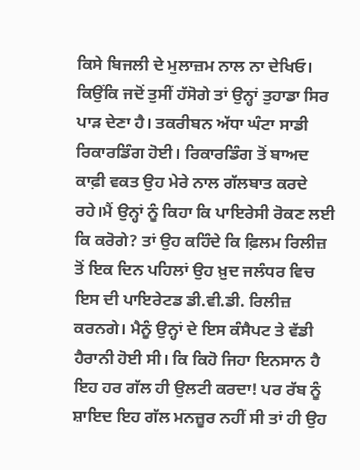ਕਿਸੇ ਬਿਜਲੀ ਦੇ ਮੁਲਾਜ਼ਮ ਨਾਲ ਨਾ ਦੇਖਿਓ। ਕਿਉਂਕਿ ਜਦੋਂ ਤੁਸੀਂ ਹੱਸੋਗੇ ਤਾਂ ਉਨ੍ਹਾਂ ਤੁਹਾਡਾ ਸਿਰ ਪਾੜ ਦੇਣਾ ਹੈ। ਤਕਰੀਬਨ ਅੱਧਾ ਘੰਟਾ ਸਾਡੀ ਰਿਕਾਰਡਿੰਗ ਹੋਈ। ਰਿਕਾਰਡਿੰਗ ਤੋਂ ਬਾਅਦ ਕਾਫ਼ੀ ਵਕਤ ਉਹ ਮੇਰੇ ਨਾਲ ਗੱਲਬਾਤ ਕਰਦੇ ਰਹੇ।ਮੈਂ ਉਨ੍ਹਾਂ ਨੂੰ ਕਿਹਾ ਕਿ ਪਾਇਰੇਸੀ ਰੋਕਣ ਲਈ ਕਿ ਕਰੋਗੇ? ਤਾਂ ਉਹ ਕਹਿੰਦੇ ਕਿ ਫ਼ਿਲਮ ਰਿਲੀਜ਼ ਤੋਂ ਇਕ ਦਿਨ ਪਹਿਲਾਂ ਉਹ ਖ਼ੁਦ ਜਲੰਧਰ ਵਿਚ ਇਸ ਦੀ ਪਾਇਰੇਟਡ ਡੀ.ਵੀ.ਡੀ. ਰਿਲੀਜ਼ ਕਰਨਗੇ। ਮੈਨੂੰ ਉਨ੍ਹਾਂ ਦੇ ਇਸ ਕੰਸੈਪਟ ਤੇ ਵੱਡੀ ਹੈਰਾਨੀ ਹੋਈ ਸੀ। ਕਿ ਕਿਹੋ ਜਿਹਾ ਇਨਸਾਨ ਹੈ ਇਹ ਹਰ ਗੱਲ ਹੀ ਉਲਟੀ ਕਰਦਾ! ਪਰ ਰੱਬ ਨੂੰ ਸ਼ਾਇਦ ਇਹ ਗੱਲ ਮਨਜ਼ੂਰ ਨਹੀਂ ਸੀ ਤਾਂ ਹੀ ਉਹ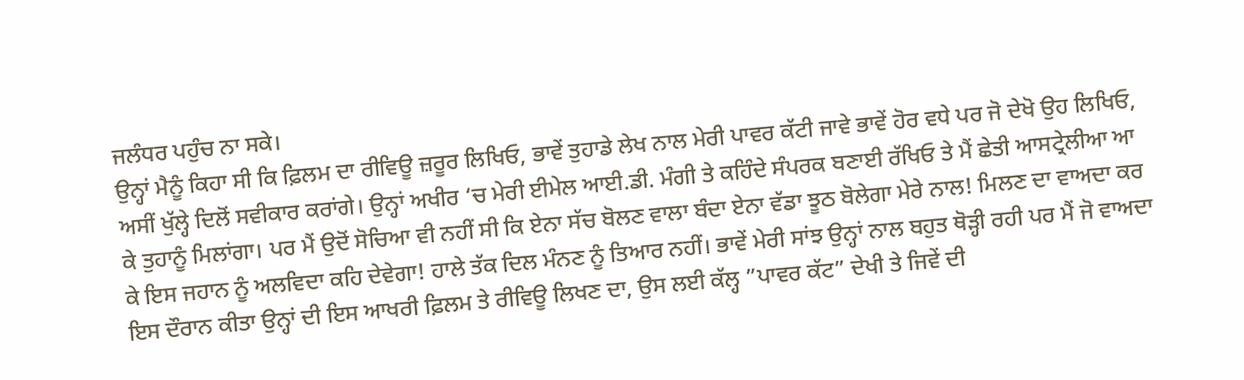ਜਲੰਧਰ ਪਹੁੰਚ ਨਾ ਸਕੇ।
ਉਨ੍ਹਾਂ ਮੈਨੂੰ ਕਿਹਾ ਸੀ ਕਿ ਫ਼ਿਲਮ ਦਾ ਰੀਵਿਊ ਜ਼ਰੂਰ ਲਿਖਿਓ, ਭਾਵੇਂ ਤੁਹਾਡੇ ਲੇਖ ਨਾਲ ਮੇਰੀ ਪਾਵਰ ਕੱਟੀ ਜਾਵੇ ਭਾਵੇਂ ਹੋਰ ਵਧੇ ਪਰ ਜੋ ਦੇਖੋ ਉਹ ਲਿਖਿਓ, ਅਸੀਂ ਖੁੱਲ੍ਹੇ ਦਿਲੋਂ ਸਵੀਕਾਰ ਕਰਾਂਗੇ। ਉਨ੍ਹਾਂ ਅਖੀਰ ‘ਚ ਮੇਰੀ ਈਮੇਲ ਆਈ.ਡੀ. ਮੰਗੀ ਤੇ ਕਹਿੰਦੇ ਸੰਪਰਕ ਬਣਾਈ ਰੱਖਿਓ ਤੇ ਮੈਂ ਛੇਤੀ ਆਸਟ੍ਰੇਲੀਆ ਆ ਕੇ ਤੁਹਾਨੂੰ ਮਿਲਾਂਗਾ। ਪਰ ਮੈਂ ਉਦੋਂ ਸੋਚਿਆ ਵੀ ਨਹੀਂ ਸੀ ਕਿ ਏਨਾ ਸੱਚ ਬੋਲਣ ਵਾਲਾ ਬੰਦਾ ਏਨਾ ਵੱਡਾ ਝੂਠ ਬੋਲੇਗਾ ਮੇਰੇ ਨਾਲ! ਮਿਲਣ ਦਾ ਵਾਅਦਾ ਕਰ ਕੇ ਇਸ ਜਹਾਨ ਨੂੰ ਅਲਵਿਦਾ ਕਹਿ ਦੇਵੇਗਾ! ਹਾਲੇ ਤੱਕ ਦਿਲ ਮੰਨਣ ਨੂੰ ਤਿਆਰ ਨਹੀਂ। ਭਾਵੇਂ ਮੇਰੀ ਸਾਂਝ ਉਨ੍ਹਾਂ ਨਾਲ ਬਹੁਤ ਥੋੜ੍ਹੀ ਰਹੀ ਪਰ ਮੈਂ ਜੋ ਵਾਅਦਾ ਇਸ ਦੌਰਾਨ ਕੀਤਾ ਉਨ੍ਹਾਂ ਦੀ ਇਸ ਆਖਰੀ ਫ਼ਿਲਮ ਤੇ ਰੀਵਿਊ ਲਿਖਣ ਦਾ, ਉਸ ਲਈ ਕੱਲ੍ਹ ”ਪਾਵਰ ਕੱਟ” ਦੇਖੀ ਤੇ ਜਿਵੇਂ ਦੀ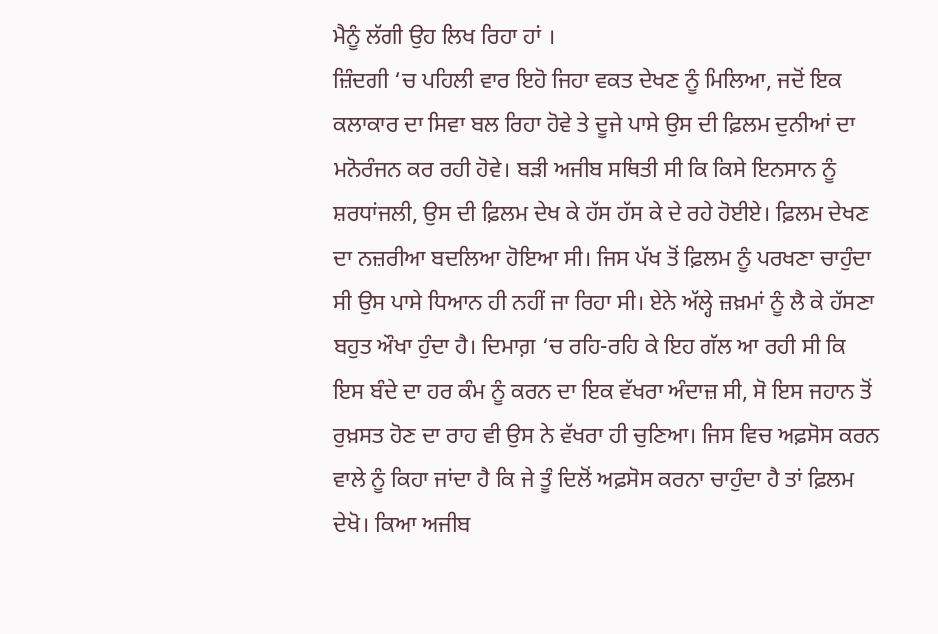ਮੈਨੂੰ ਲੱਗੀ ਉਹ ਲਿਖ ਰਿਹਾ ਹਾਂ ।
ਜ਼ਿੰਦਗੀ ‘ਚ ਪਹਿਲੀ ਵਾਰ ਇਹੋ ਜਿਹਾ ਵਕਤ ਦੇਖਣ ਨੂੰ ਮਿਲਿਆ, ਜਦੋਂ ਇਕ ਕਲਾਕਾਰ ਦਾ ਸਿਵਾ ਬਲ ਰਿਹਾ ਹੋਵੇ ਤੇ ਦੂਜੇ ਪਾਸੇ ਉਸ ਦੀ ਫ਼ਿਲਮ ਦੁਨੀਆਂ ਦਾ ਮਨੋਰੰਜਨ ਕਰ ਰਹੀ ਹੋਵੇ। ਬੜੀ ਅਜੀਬ ਸਥਿਤੀ ਸੀ ਕਿ ਕਿਸੇ ਇਨਸਾਨ ਨੂੰ ਸ਼ਰਧਾਂਜਲੀ, ਉਸ ਦੀ ਫ਼ਿਲਮ ਦੇਖ ਕੇ ਹੱਸ ਹੱਸ ਕੇ ਦੇ ਰਹੇ ਹੋਈਏ। ਫ਼ਿਲਮ ਦੇਖਣ ਦਾ ਨਜ਼ਰੀਆ ਬਦਲਿਆ ਹੋਇਆ ਸੀ। ਜਿਸ ਪੱਖ ਤੋਂ ਫ਼ਿਲਮ ਨੂੰ ਪਰਖਣਾ ਚਾਹੁੰਦਾ ਸੀ ਉਸ ਪਾਸੇ ਧਿਆਨ ਹੀ ਨਹੀਂ ਜਾ ਰਿਹਾ ਸੀ। ਏਨੇ ਅੱਲ੍ਹੇ ਜ਼ਖ਼ਮਾਂ ਨੂੰ ਲੈ ਕੇ ਹੱਸਣਾ ਬਹੁਤ ਔਖਾ ਹੁੰਦਾ ਹੈ। ਦਿਮਾਗ਼ ‘ਚ ਰਹਿ-ਰਹਿ ਕੇ ਇਹ ਗੱਲ ਆ ਰਹੀ ਸੀ ਕਿ ਇਸ ਬੰਦੇ ਦਾ ਹਰ ਕੰਮ ਨੂੰ ਕਰਨ ਦਾ ਇਕ ਵੱਖਰਾ ਅੰਦਾਜ਼ ਸੀ, ਸੋ ਇਸ ਜਹਾਨ ਤੋਂ ਰੁਖ਼ਸਤ ਹੋਣ ਦਾ ਰਾਹ ਵੀ ਉਸ ਨੇ ਵੱਖਰਾ ਹੀ ਚੁਣਿਆ। ਜਿਸ ਵਿਚ ਅਫ਼ਸੋਸ ਕਰਨ ਵਾਲੇ ਨੂੰ ਕਿਹਾ ਜਾਂਦਾ ਹੈ ਕਿ ਜੇ ਤੂੰ ਦਿਲੋਂ ਅਫ਼ਸੋਸ ਕਰਨਾ ਚਾਹੁੰਦਾ ਹੈ ਤਾਂ ਫ਼ਿਲਮ ਦੇਖੋ। ਕਿਆ ਅਜੀਬ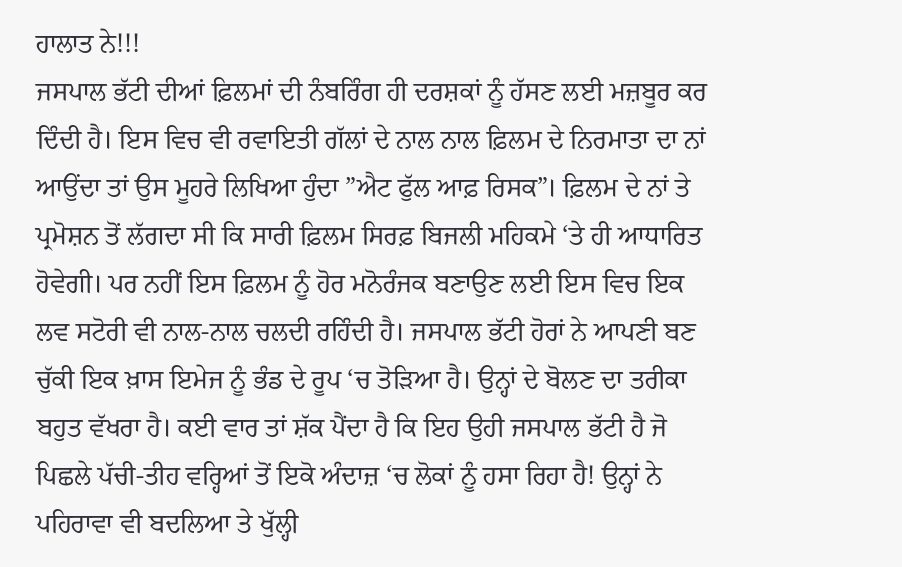ਹਾਲਾਤ ਨੇ!!!
ਜਸਪਾਲ ਭੱਟੀ ਦੀਆਂ ਫ਼ਿਲਮਾਂ ਦੀ ਨੰਬਰਿੰਗ ਹੀ ਦਰਸ਼ਕਾਂ ਨੂੰ ਹੱਸਣ ਲਈ ਮਜ਼ਬੂਰ ਕਰ ਦਿੰਦੀ ਹੈ। ਇਸ ਵਿਚ ਵੀ ਰਵਾਇਤੀ ਗੱਲਾਂ ਦੇ ਨਾਲ ਨਾਲ ਫ਼ਿਲਮ ਦੇ ਨਿਰਮਾਤਾ ਦਾ ਨਾਂ ਆਉਂਦਾ ਤਾਂ ਉਸ ਮੂਹਰੇ ਲਿਖਿਆ ਹੁੰਦਾ ”ਐਟ ਫੁੱਲ ਆਫ਼ ਰਿਸਕ”। ਫ਼ਿਲਮ ਦੇ ਨਾਂ ਤੇ ਪ੍ਰਮੋਸ਼ਨ ਤੋਂ ਲੱਗਦਾ ਸੀ ਕਿ ਸਾਰੀ ਫ਼ਿਲਮ ਸਿਰਫ਼ ਬਿਜਲੀ ਮਹਿਕਮੇ ‘ਤੇ ਹੀ ਆਧਾਰਿਤ ਹੋਵੇਗੀ। ਪਰ ਨਹੀਂ ਇਸ ਫ਼ਿਲਮ ਨੂੰ ਹੋਰ ਮਨੋਰੰਜਕ ਬਣਾਉਣ ਲਈ ਇਸ ਵਿਚ ਇਕ ਲਵ ਸਟੋਰੀ ਵੀ ਨਾਲ-ਨਾਲ ਚਲਦੀ ਰਹਿੰਦੀ ਹੈ। ਜਸਪਾਲ ਭੱਟੀ ਹੋਰਾਂ ਨੇ ਆਪਣੀ ਬਣ ਚੁੱਕੀ ਇਕ ਖ਼ਾਸ ਇਮੇਜ ਨੂੰ ਭੰਡ ਦੇ ਰੂਪ ‘ਚ ਤੋੜਿਆ ਹੈ। ਉਨ੍ਹਾਂ ਦੇ ਬੋਲਣ ਦਾ ਤਰੀਕਾ ਬਹੁਤ ਵੱਖਰਾ ਹੈ। ਕਈ ਵਾਰ ਤਾਂ ਸ਼ੱਕ ਪੈਂਦਾ ਹੈ ਕਿ ਇਹ ਉਹੀ ਜਸਪਾਲ ਭੱਟੀ ਹੈ ਜੋ ਪਿਛਲੇ ਪੱਚੀ-ਤੀਹ ਵਰ੍ਹਿਆਂ ਤੋਂ ਇਕੋ ਅੰਦਾਜ਼ ‘ਚ ਲੋਕਾਂ ਨੂੰ ਹਸਾ ਰਿਹਾ ਹੈ! ਉਨ੍ਹਾਂ ਨੇ ਪਹਿਰਾਵਾ ਵੀ ਬਦਲਿਆ ਤੇ ਖੁੱਲ੍ਹੀ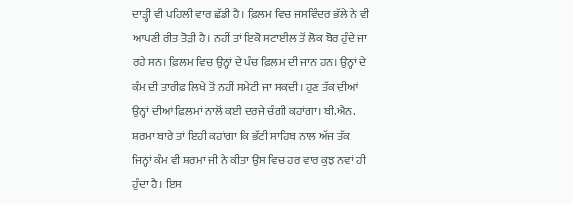ਦਾੜ੍ਹੀ ਵੀ ਪਹਿਲੀ ਵਾਰ ਛੱਡੀ ਹੈ। ਫ਼ਿਲਮ ਵਿਚ ਜਸਵਿੰਦਰ ਭੱਲੇ ਨੇ ਵੀ ਆਪਣੀ ਰੀਤ ਤੋੜੀ ਹੈ। ਨਹੀਂ ਤਾਂ ਇਕੋ ਸਟਾਈਲ ਤੋਂ ਲੋਕ ਬੋਰ ਹੁੰਦੇ ਜਾ ਰਹੇ ਸਨ। ਫ਼ਿਲਮ ਵਿਚ ਉਨ੍ਹਾਂ ਦੇ ਪੰਚ ਫ਼ਿਲਮ ਦੀ ਜਾਨ ਹਨ। ਉਨ੍ਹਾਂ ਦੇ ਕੰਮ ਦੀ ਤਾਰੀਫ਼ ਲਿਖੇ ਤੋਂ ਨਹੀਂ ਸਮੇਟੀ ਜਾ ਸਕਦੀ। ਹੁਣ ਤੱਕ ਦੀਆਂ ਉਨ੍ਹਾਂ ਦੀਆਂ ਫ਼ਿਲਮਾਂ ਨਾਲੋਂ ਕਈ ਦਰਜੇ ਚੰਗੀ ਕਹਾਂਗਾ। ਬੀ.ਐਨ. ਸ਼ਰਮਾ ਬਾਰੇ ਤਾਂ ਇਹੀ ਕਹਾਂਗਾ ਕਿ ਭੱਟੀ ਸਾਹਿਬ ਨਾਲ ਅੱਜ ਤੱਕ ਜਿਨ੍ਹਾਂ ਕੰਮ ਵੀ ਸ਼ਰਮਾ ਜੀ ਨੇ ਕੀਤਾ ਉਸ ਵਿਚ ਹਰ ਵਾਰ ਕੁਝ ਨਵਾਂ ਹੀ ਹੁੰਦਾ ਹੈ। ਇਸ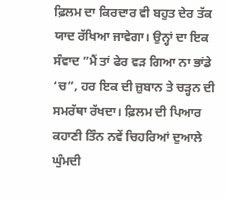ਫ਼ਿਲਮ ਦਾ ਕਿਰਦਾਰ ਵੀ ਬਹੁਤ ਦੇਰ ਤੱਕ ਯਾਦ ਰੱਖਿਆ ਜਾਵੇਗਾ। ਉਨ੍ਹਾਂ ਦਾ ਇਕ ਸੰਵਾਦ ”ਮੈਂ ਤਾਂ ਫੇਰ ਵੜ ਗਿਆ ਨਾ ਭਾਂਡੇ ‘ਚ”, ਹਰ ਇਕ ਦੀ ਜ਼ੁਬਾਨ ਤੇ ਚੜ੍ਹਨ ਦੀ ਸਮਰੱਥਾ ਰੱਖਦਾ। ਫ਼ਿਲਮ ਦੀ ਪਿਆਰ ਕਹਾਣੀ ਤਿੰਨ ਨਵੇਂ ਚਿਹਰਿਆਂ ਦੁਆਲੇ ਘੁੰਮਦੀ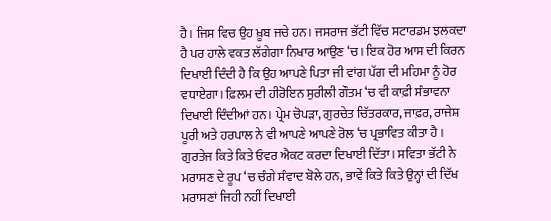ਹੈ। ਜਿਸ ਵਿਚ ਉਹ ਖ਼ੂਬ ਜਚੇ ਹਨ। ਜਸਰਾਜ ਭੱਟੀ ਵਿੱਚ ਸਟਾਰਡਮ ਝਲਕਦਾ ਹੈ ਪਰ ਹਾਲੇ ਵਕਤ ਲੱਗੇਗਾ ਨਿਖਾਰ ਆਉਣ ‘ਚ। ਇਕ ਹੋਰ ਆਸ ਦੀ ਕਿਰਨ ਦਿਖਾਈ ਦਿੰਦੀ ਹੈ ਕਿ ਉਹ ਆਪਣੇ ਪਿਤਾ ਜੀ ਵਾਂਗ ਪੱਗ ਦੀ ਮਹਿਮਾ ਨੂੰ ਹੋਰ ਵਧਾਏਗਾ। ਫ਼ਿਲਮ ਦੀ ਹੀਰੋਇਨ ਸੁਰੀਲੀ ਗੌਤਮ ‘ਚ ਵੀ ਕਾਫ਼ੀ ਸੰਭਾਵਨਾ ਦਿਖਾਈ ਦਿੰਦੀਆਂ ਹਨ। ਪ੍ਰੇਮ ਚੋਪੜਾ, ਗੁਰਚੇਤ ਚਿੱਤਰਕਾਰ, ਜਾਫ਼ਰ, ਰਾਜੇਸ਼ ਪੂਰੀ ਅਤੇ ਹਰਪਾਲ ਨੇ ਵੀ ਆਪਣੇ ਆਪਣੇ ਰੋਲ ‘ਚ ਪ੍ਰਭਾਵਿਤ ਕੀਤਾ ਹੈ । ਗੁਰਤੇਜ ਕਿਤੇ ਕਿਤੇ ਓਵਰ ਐਕਟ ਕਰਦਾ ਦਿਖਾਈ ਦਿੱਤਾ। ਸਵਿਤਾ ਭੱਟੀ ਨੇ ਮਰਾਸਣ ਦੇ ਰੂਪ ‘ਚ ਚੰਗੇ ਸੰਵਾਦ ਬੋਲੇ ਹਨ, ਭਾਵੇਂ ਕਿਤੇ ਕਿਤੇ ਉਨ੍ਹਾਂ ਦੀ ਦਿੱਖ ਮਰਾਸਣਾਂ ਜਿਹੀ ਨਹੀਂ ਦਿਖਾਈ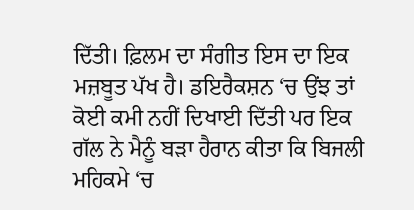ਦਿੱਤੀ। ਫ਼ਿਲਮ ਦਾ ਸੰਗੀਤ ਇਸ ਦਾ ਇਕ ਮਜ਼ਬੂਤ ਪੱਖ ਹੈ। ਡਇਰੈਕਸ਼ਨ ‘ਚ ਉਂਝ ਤਾਂ ਕੋਈ ਕਮੀ ਨਹੀਂ ਦਿਖਾਈ ਦਿੱਤੀ ਪਰ ਇਕ ਗੱਲ ਨੇ ਮੈਨੂੰ ਬੜਾ ਹੈਰਾਨ ਕੀਤਾ ਕਿ ਬਿਜਲੀ ਮਹਿਕਮੇ ‘ਚ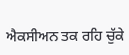ਐਕਸੀਅਨ ਤਕ ਰਹਿ ਚੁੱਕੇ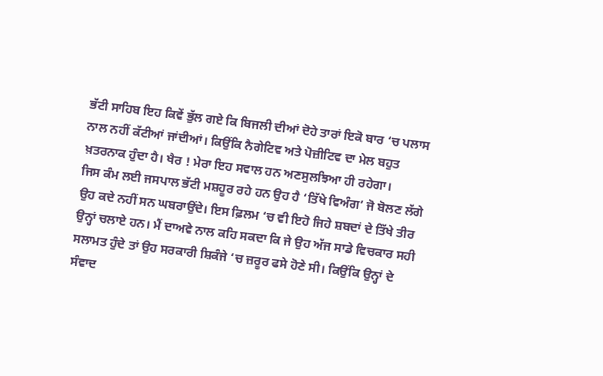ਭੱਟੀ ਸਾਹਿਬ ਇਹ ਕਿਵੇਂ ਭੁੱਲ ਗਏ ਕਿ ਬਿਜਲੀ ਦੀਆਂ ਦੋਹੇ ਤਾਰਾਂ ਇਕੋ ਬਾਰ ‘ਚ ਪਲਾਸ ਨਾਲ ਨਹੀਂ ਕੱਟੀਆਂ ਜਾਂਦੀਆਂ। ਕਿਉਂਕਿ ਨੈਗੇਟਿਵ ਅਤੇ ਪੋਜ਼ੀਟਿਵ ਦਾ ਮੇਲ ਬਹੁਤ ਖ਼ਤਰਨਾਕ ਹੁੰਦਾ ਹੈ। ਖੈਰ ! ਮੇਰਾ ਇਹ ਸਵਾਲ ਹਨ ਅਣਸੁਲਝਿਆ ਹੀ ਰਹੇਗਾ।
ਜਿਸ ਕੰਮ ਲਈ ਜਸਪਾਲ ਭੱਟੀ ਮਸ਼ਹੂਰ ਰਹੇ ਹਨ ਉਹ ਹੈ ‘ਤਿੱਖੇ ਵਿਅੰਗ’ ਜੋ ਬੋਲਣ ਲੱਗੇ ਉਹ ਕਦੇ ਨਹੀਂ ਸਨ ਘਬਰਾਉਂਦੇ। ਇਸ ਫ਼ਿਲਮ ‘ਚ ਵੀ ਇਹੋ ਜਿਹੇ ਸ਼ਬਦਾਂ ਦੇ ਤਿੱਖੇ ਤੀਰ ਉਨ੍ਹਾਂ ਚਲਾਏ ਹਨ। ਮੈਂ ਦਾਅਵੇ ਨਾਲ ਕਹਿ ਸਕਦਾ ਕਿ ਜੇ ਉਹ ਅੱਜ ਸਾਡੇ ਵਿਚਕਾਰ ਸਹੀ ਸਲਾਮਤ ਹੁੰਦੇ ਤਾਂ ਉਹ ਸਰਕਾਰੀ ਸ਼ਿਕੰਜੇ ‘ਚ ਜ਼ਰੂਰ ਫਸੇ ਹੋਣੇ ਸੀ। ਕਿਉਂਕਿ ਉਨ੍ਹਾਂ ਦੇ ਸੰਵਾਦ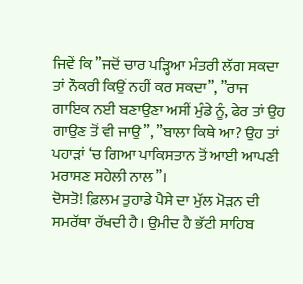ਜਿਵੇਂ ਕਿ ”ਜਦੋਂ ਚਾਰ ਪੜ੍ਹਿਆ ਮੰਤਰੀ ਲੱਗ ਸਕਦਾ ਤਾਂ ਨੌਕਰੀ ਕਿਉਂ ਨਹੀਂ ਕਰ ਸਕਦਾ”, ”ਰਾਜ ਗਾਇਕ ਨਈ ਬਣਾਉਣਾ ਅਸੀਂ ਮੁੰਡੇ ਨੂੰ, ਫੇਰ ਤਾਂ ਉਹ ਗਾਉਣ ਤੋਂ ਵੀ ਜਾਉ”, ”ਬਾਲਾ ਕਿਥੇ ਆ? ਉਹ ਤਾਂ ਪਹਾੜਾਂ ‘ਚ ਗਿਆ ਪਾਕਿਸਤਾਨ ਤੋਂ ਆਈ ਆਪਣੀ ਮਰਾਸਣ ਸਹੇਲੀ ਨਾਲ”।
ਦੋਸਤੋ! ਫ਼ਿਲਮ ਤੁਹਾਡੇ ਪੈਸੇ ਦਾ ਮੁੱਲ ਮੋੜਨ ਦੀ ਸਮਰੱਥਾ ਰੱਖਦੀ ਹੈ। ਉਮੀਦ ਹੈ ਭੱਟੀ ਸਾਹਿਬ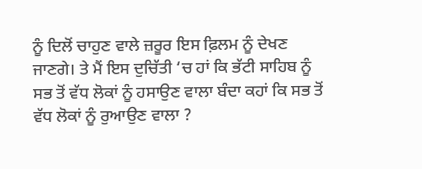ਨੂੰ ਦਿਲੋਂ ਚਾਹੁਣ ਵਾਲੇ ਜ਼ਰੂਰ ਇਸ ਫ਼ਿਲਮ ਨੂੰ ਦੇਖਣ ਜਾਣਗੇ। ਤੇ ਮੈਂ ਇਸ ਦੁਚਿੱਤੀ ‘ਚ ਹਾਂ ਕਿ ਭੱਟੀ ਸਾਹਿਬ ਨੂੰ ਸਭ ਤੋਂ ਵੱਧ ਲੋਕਾਂ ਨੂੰ ਹਸਾਉਣ ਵਾਲਾ ਬੰਦਾ ਕਹਾਂ ਕਿ ਸਭ ਤੋਂ ਵੱਧ ਲੋਕਾਂ ਨੂੰ ਰੁਆਉਣ ਵਾਲਾ ?